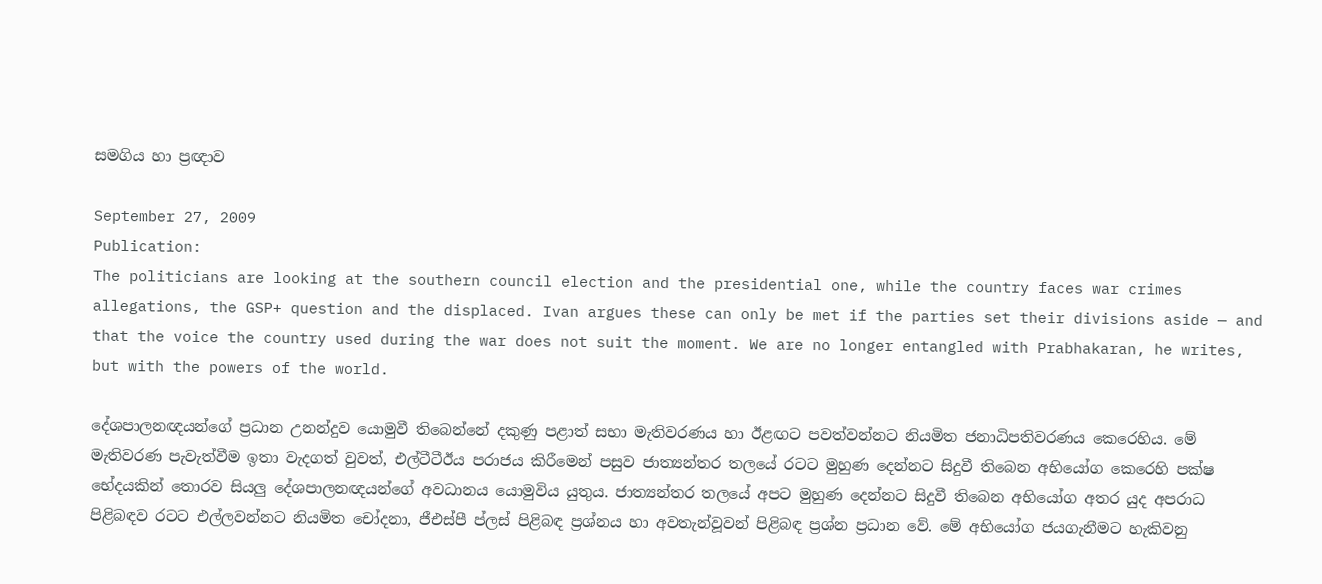සමගිය හා ප්‍රඥාව

September 27, 2009
Publication:
The politicians are looking at the southern council election and the presidential one, while the country faces war crimes allegations, the GSP+ question and the displaced. Ivan argues these can only be met if the parties set their divisions aside — and that the voice the country used during the war does not suit the moment. We are no longer entangled with Prabhakaran, he writes, but with the powers of the world.

දේශපාලනඥයන්ගේ ප්‍රධාන උනන්දුව යොමුවී තිබෙන්නේ දකුණු පළාත් සභා මැතිවරණය හා ඊළඟට පවත්වන්නට නියමිත ජනාධිපතිවරණය කෙරෙහිය. මේ මැතිවරණ පැවැත්වීම ඉතා වැදගත් වුවත්, එල්ටීටීඊය පරාජය කිරීමෙන් පසුව ජාත්‍යන්තර තලයේ රටට මුහුණ දෙන්නට සිදුවී තිබෙන අභියෝග කෙරෙහි පක්ෂ භේදයකින් තොරව සියලු දේශපාලනඥයන්ගේ අවධානය යොමුවිය යුතුය. ජාත්‍යන්තර තලයේ අපට මුහුණ දෙන්නට සිදුවී තිබෙන අභියෝග අතර යුද අපරාධ පිළිබඳව රටට එල්ලවන්නට නියමිත චෝදනා, ජීඑස්පී ප්ලස් පිළිබඳ ප්‍රශ්නය හා අවතැන්වූවන් පිළිබඳ ප්‍රශ්න ප්‍රධාන වේ. මේ අභියෝග ජයගැනීමට හැකිවනු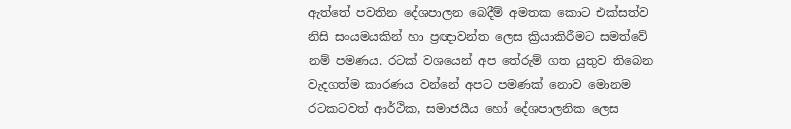ඇත්තේ පවතින දේශපාලන බෙදීම් අමතක කොට එක්සත්ව නිසි සංයමයකින් හා ප්‍රඥාවන්ත ලෙස ක්‍රියාකිරීමට සමත්වේ නම් පමණය. රටක් වශයෙන් අප තේරුම් ගත යුතුව තිබෙන වැදගත්ම කාරණය වන්නේ අපට පමණක් නොව මොනම රටකටවත් ආර්ථික, සමාජයීය හෝ දේශපාලනික ලෙස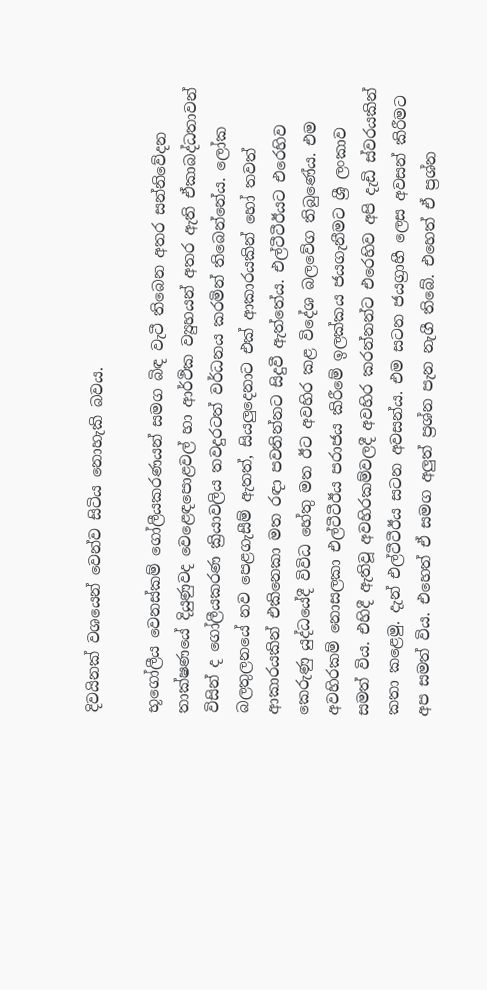දිවයිනක් වශයෙන් වෙන්ව සිටිය නොහැකි බවය.

භූගෝලීය වෙනස්කම් ගෝලීයකරණයන් සමග බිඳ වැටී තිබෙන අතර සන්නිවේදන තාක්ෂණයේ දියුණුවද වෙළෙඳපොළවල් හා ආර්ථික ව්‍යුහයන් අතර ඇති ඒකාබද්ධතාවන් විසින් ද ගෝලීයකරණ ක්‍රියාවලිය තවදුරටත් වර්ධනය කරමින් තිබෙන්නේය. ලෝක බලතුලනයේ නව පෙළගැසීම් ඇතත්, සියලුදෙනාට එක් ආකාරයකින් හෝ තවත් ආකාරයකින් එකිනෙකා මත රඳා පවතින්නට සිදුවී ඇත්තේය. එල්ටීටීඊයට එරෙහිව කෙරුණු යුද්ධයේදී විවිධ හේතු මත ඊට අවහිර කළ විදේශ බලවේග තිබුණේය. එම අවහිරකම් නොසලකා එල්ටීටීඊය පරාජය කිරීමේ ඉලක්කය ජයගැනීමට ශ්‍රී ලංකාව සමත් විය. එහිදී ඇතිවූ අවහිරකම්වලදී අවහිර කරන්නන්ට එරෙහිව අපි දැඩි ස්වරයකින් කතා කළෙමු. දැන් එල්ටීටීඊය සටන අවසන්ය. එම සටන ජයග්‍රාහී ලෙස අවසන් කිරීමට අප සමත් විය. එහෙත් ඒ සමග අලුත් ප්‍රශ්න පැන නැගී තිබේ. එහෙත් ඒ ප්‍රශ්න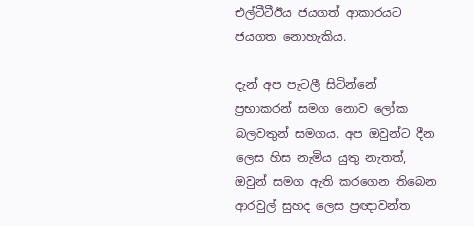එල්ටීටීඊය ජයගත් ආකාරයට ජයගත නොහැකිය.

දැන් අප පැටලී සිටින්නේ ප්‍රභාකරන් සමග නොව ලෝක බලවතුන් සමගය. අප ඔවුන්ට දීන ලෙස හිස නැමිය යුතු නැතත්, ඔවුන් සමග ඇති කරගෙන තිබෙන ආරවුල් සුහද ලෙස ප්‍රඥාවන්ත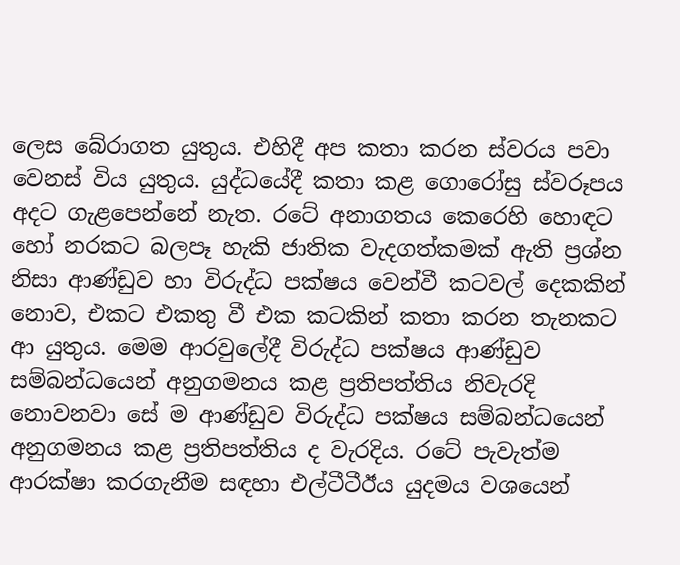ලෙස බේරාගත යුතුය. එහිදී අප කතා කරන ස්වරය පවා වෙනස් විය යුතුය. යුද්ධයේදී කතා කළ ගොරෝසු ස්වරූපය අදට ගැළපෙන්නේ නැත. රටේ අනාගතය කෙරෙහි හොඳට හෝ නරකට බලපෑ හැකි ජාතික වැදගත්කමක් ඇති ප්‍රශ්න නිසා ආණ්ඩුව හා විරුද්ධ පක්ෂය වෙන්වී කටවල් දෙකකින් නොව, එකට එකතු වී එක කටකින් කතා කරන තැනකට ආ යුතුය. මෙම ආරවුලේදී විරුද්ධ පක්ෂය ආණ්ඩුව සම්බන්ධයෙන් අනුගමනය කළ ප්‍රතිපත්තිය නිවැරදි නොවනවා සේ ම ආණ්ඩුව විරුද්ධ පක්ෂය සම්බන්ධයෙන් අනුගමනය කළ ප්‍රතිපත්තිය ද වැරදිය. රටේ පැවැත්ම ආරක්ෂා කරගැනීම සඳහා එල්ටීටීඊය යුදමය වශයෙන්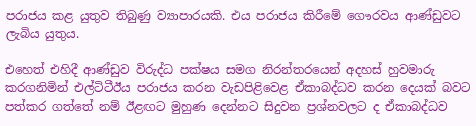පරාජය කළ යුතුව තිබුණු ව්‍යාපාරයකි. එය පරාජය කිරීමේ ගෞරවය ආණ්ඩුවට ලැබිය යුතුය.

එහෙත් එහිදී ආණ්ඩුව විරුද්ධ පක්ෂය සමග නිරන්තරයෙන් අදහස් හුවමාරු කරගනිමින් එල්ටිටීඊය පරාජය කරන වැඩපිළිවෙළ ඒකාබද්ධව කරන දෙයක් බවට පත්කර ගත්තේ නම් ඊළඟට මුහුණ දෙන්නට සිදුවන ප්‍රශ්නවලට ද ඒකාබද්ධව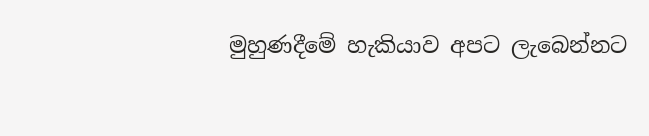මුහුණදීමේ හැකියාව අපට ලැබෙන්නට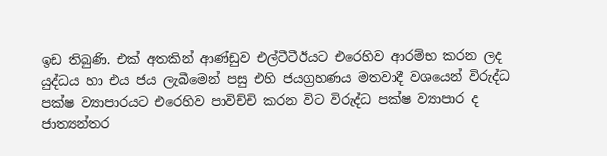ඉඩ තිබුණි. එක් අතකින් ආණ්ඩුව එල්ටීටීඊයට එරෙහිව ආරම්භ කරන ලද යුද්ධය හා එය ජය ලැබීමෙන් පසු එහි ජයග්‍රහණය මතවාදී වශයෙන් විරුද්ධ පක්ෂ ව්‍යාපාරයට එරෙහිව පාවිච්චි කරන විට විරුද්ධ පක්ෂ ව්‍යාපාර ද ජාත්‍යන්තර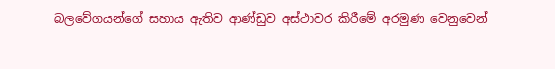බලවේගයන්ගේ සහාය ඇතිව ආණ්ඩුව අස්ථාවර කිරීමේ අරමුණ වෙනුවෙන්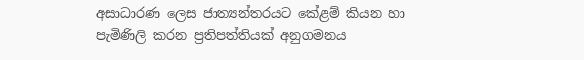අසාධාරණ ලෙස ජාත්‍යන්තරයට කේළම් කියන හා පැමිණිලි කරන ප්‍රතිපත්තියක් අනුගමනය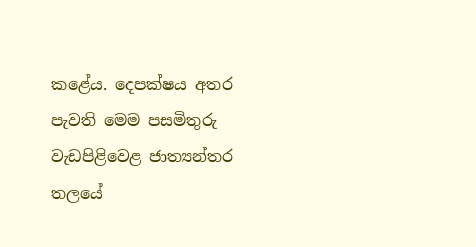කළේය. දෙපක්ෂය අතර පැවති මෙම පසමිතුරු වැඩපිළිවෙළ ජාත්‍යන්තර තලයේ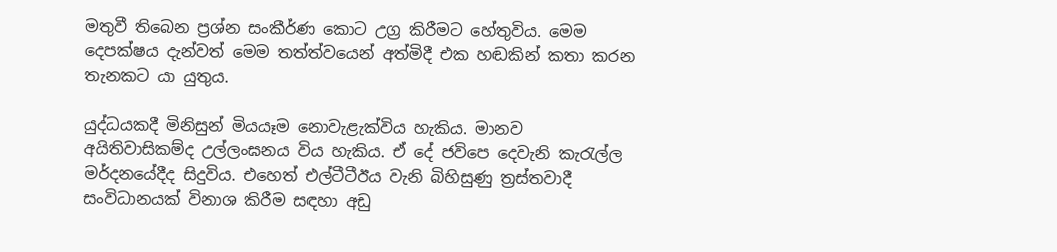මතුවී තිබෙන ප්‍රශ්න සංකීර්ණ කොට උග්‍ර කිරීමට හේතුවිය. මෙම දෙපක්ෂය දැන්වත් මෙම තත්ත්වයෙන් අත්මිදී එක හඬකින් කතා කරන තැනකට යා යුතුය.

යුද්ධයකදී මිනිසුන් මියයෑම නොවැළැක්විය හැකිය. මානව අයිතිවාසිකම්ද උල්ලංඝනය විය හැකිය. ඒ දේ ජවිපෙ දෙවැනි කැරැල්ල මර්දනයේදීද සිදුවිය. එහෙත් එල්ටීටීඊය වැනි බිහිසුණු ත්‍රස්තවාදී සංවිධානයක් විනාශ කිරීම සඳහා අඩු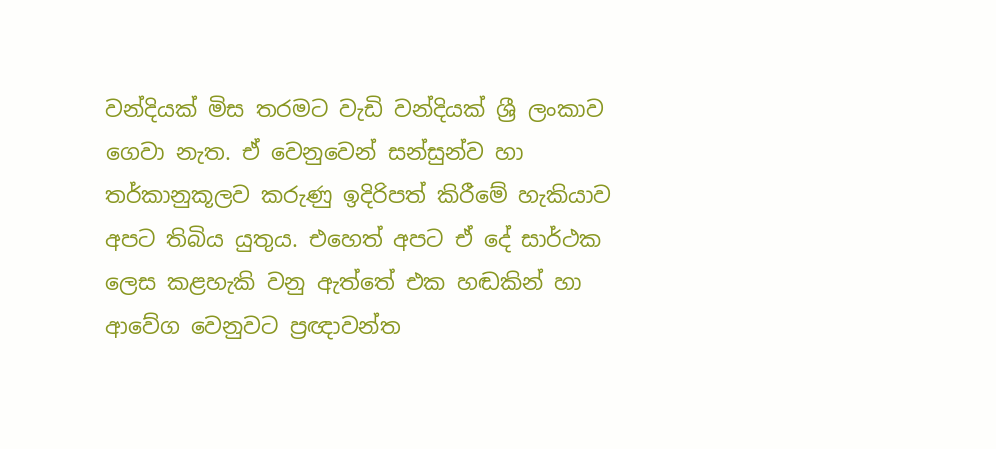වන්දියක් මිස තරමට වැඩි වන්දියක් ශ්‍රී ලංකාව ගෙවා නැත. ඒ වෙනුවෙන් සන්සුන්ව හා තර්කානුකූලව කරුණු ඉදිරිපත් කිරීමේ හැකියාව අපට තිබිය යුතුය. එහෙත් අපට ඒ දේ සාර්ථක ලෙස කළහැකි වනු ඇත්තේ එක හඬකින් හා ආවේග වෙනුවට ප්‍රඥාවන්ත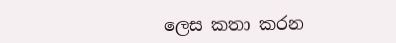ලෙස කතා කරන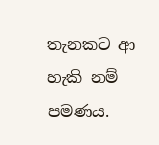තැනකට ආ හැකි නම් පමණය.